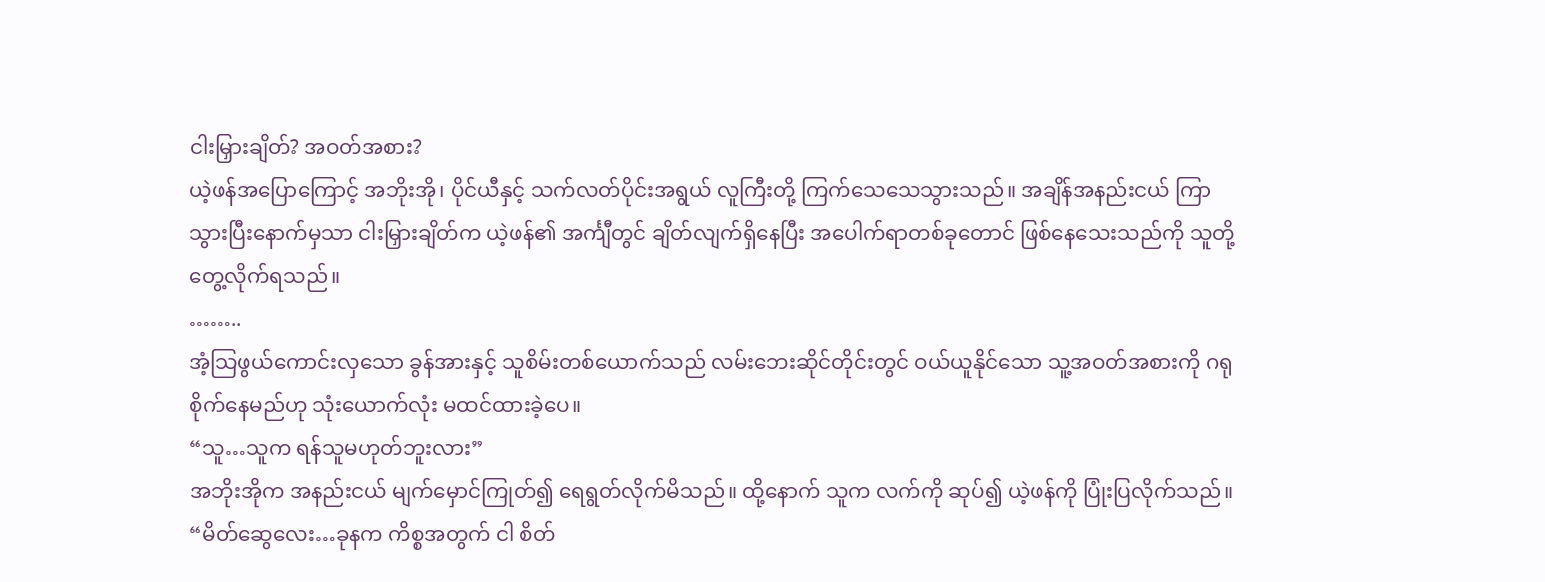ငါးမြှားချိတ်? အဝတ်အစား?
ယဲ့ဖန်အပြောကြောင့် အဘိုးအို၊ ပိုင်ယီနှင့် သက်လတ်ပိုင်းအရွယ် လူကြီးတို့ ကြက်သေသေသွားသည်။ အချိန်အနည်းငယ် ကြာသွားပြီးနောက်မှသာ ငါးမြှားချိတ်က ယဲ့ဖန်၏ အင်္ကျီတွင် ချိတ်လျက်ရှိနေပြီး အပေါက်ရာတစ်ခုတောင် ဖြစ်နေသေးသည်ကို သူတို့တွေ့လိုက်ရသည်။
……..
အံ့သြဖွယ်ကောင်းလှသော ခွန်အားနှင့် သူစိမ်းတစ်ယောက်သည် လမ်းဘေးဆိုင်တိုင်းတွင် ဝယ်ယူနိုင်သော သူ့အဝတ်အစားကို ဂရုစိုက်နေမည်ဟု သုံးယောက်လုံး မထင်ထားခဲ့ပေ။
“သူ…သူက ရန်သူမဟုတ်ဘူးလား”
အဘိုးအိုက အနည်းငယ် မျက်မှောင်ကြုတ်၍ ရေရွတ်လိုက်မိသည်။ ထို့နောက် သူက လက်ကို ဆုပ်၍ ယဲ့ဖန်ကို ပြုံးပြလိုက်သည်။
“မိတ်ဆွေလေး…ခုနက ကိစ္စအတွက် ငါ စိတ်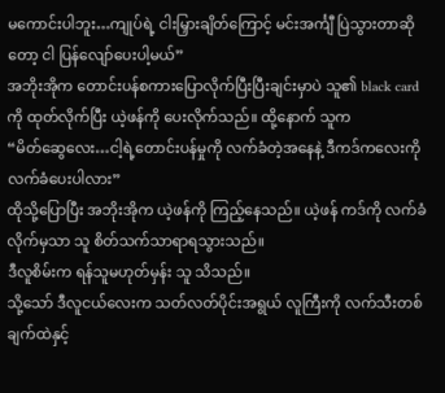မကောင်းပါဘူး…ကျုပ်ရဲ့ ငါးမြှားချိတ်ကြောင့် မင်းအင်္ကျီ ပြဲသွားတာဆိုတော့ ငါ ပြန်လျော်ပေးပါ့မယ်”
အဘိုးအိုက တောင်းပန်စကားပြောလိုက်ပြီးပြီးချင်းမှာပဲ သူ၏ black card ကို ထုတ်လိုက်ပြီး ယဲ့ဖန်ကို ပေးလိုက်သည်။ ထို့နောက် သူက
“မိတ်ဆွေလေး…ငါ့ရဲ့တောင်းပန်မှုကို လက်ခံတဲ့အနေနဲ့ ဒီကဒ်ကလေးကို လက်ခံပေးပါလား”
ထိုသို့ပြောပြီး အဘိုးအိုက ယဲ့ဖန်ကို ကြည့်နေသည်။ ယဲ့ဖန် ကဒ်ကို လက်ခံလိုက်မှသာ သူ စိတ်သက်သာရာရသွားသည်။
ဒီလူစိမ်းက ရန်သူမဟုတ်မှန်း သူ သိသည်။
သို့သော် ဒီလူငယ်လေးက သတ်လတ်ပိုင်းအရွယ် လူကြီးကို လက်သီးတစ်ချက်ထဲနှင့်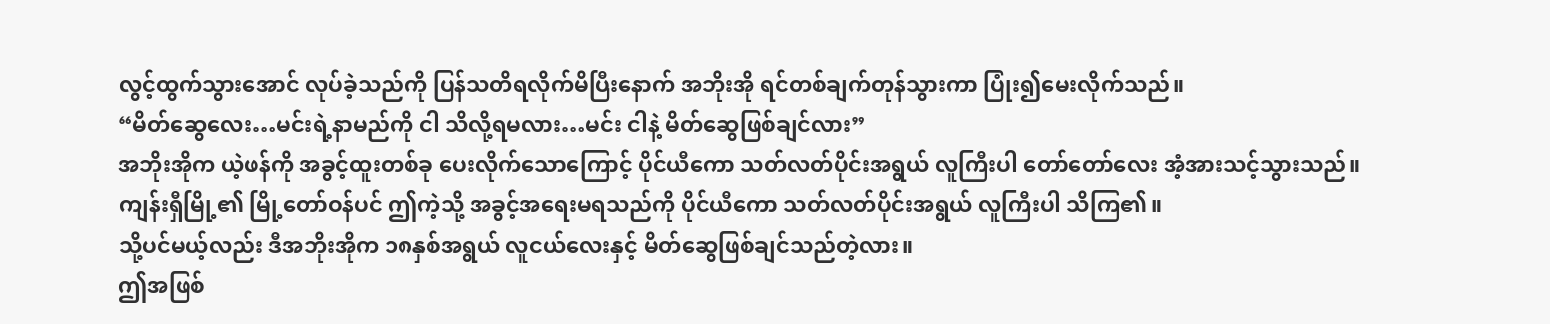လွင့်ထွက်သွားအောင် လုပ်ခဲ့သည်ကို ပြန်သတိရလိုက်မိပြီးနောက် အဘိုးအို ရင်တစ်ချက်တုန်သွားကာ ပြုံး၍မေးလိုက်သည်။
“မိတ်ဆွေလေး…မင်းရဲ့နာမည်ကို ငါ သိလို့ရမလား…မင်း ငါနဲ့ မိတ်ဆွေဖြစ်ချင်လား”
အဘိုးအိုက ယဲ့ဖန်ကို အခွင့်ထူးတစ်ခု ပေးလိုက်သောကြောင့် ပိုင်ယီကော သတ်လတ်ပိုင်းအရွယ် လူကြီးပါ တော်တော်လေး အံ့အားသင့်သွားသည်။
ကျန်းရှီမြို့၏ မြို့တော်ဝန်ပင် ဤကဲ့သို့ အခွင့်အရေးမရသည်ကို ပိုင်ယီကော သတ်လတ်ပိုင်းအရွယ် လူကြီးပါ သိကြ၏။
သို့ပင်မယ့်လည်း ဒီအဘိုးအိုက ၁၈နှစ်အရွယ် လူငယ်လေးနှင့် မိတ်ဆွေဖြစ်ချင်သည်တဲ့လား။
ဤအဖြစ်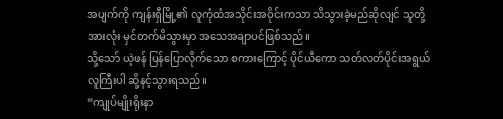အပျက်ကို ကျန်းရှီမြို့၏ လူကုံထံအသိုင်းအဝိုင်းကသာ သိသွားခဲ့မည်ဆိုလျင် သူတို့အားလုံး မှင်တက်မိသွားမှာ အသေအချာပင်ဖြစ်သည်။
သို့သော် ယဲ့ဖန် ပြန်ပြောလိုက်သော စကားကြောင့် ပိုင်ယီကော သတ်လတ်ပိုင်းအရွယ် လူကြီးပါ ဆို့နင့်သွားရသည်။
“ကျုပ်မျိုးရိုးနာ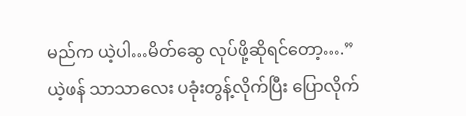မည်က ယဲ့ပါ…မိတ်ဆွေ လုပ်ဖို့ဆိုရင်တော့….”
ယဲ့ဖန် သာသာလေး ပခုံးတွန့်လိုက်ပြီး ပြောလိုက်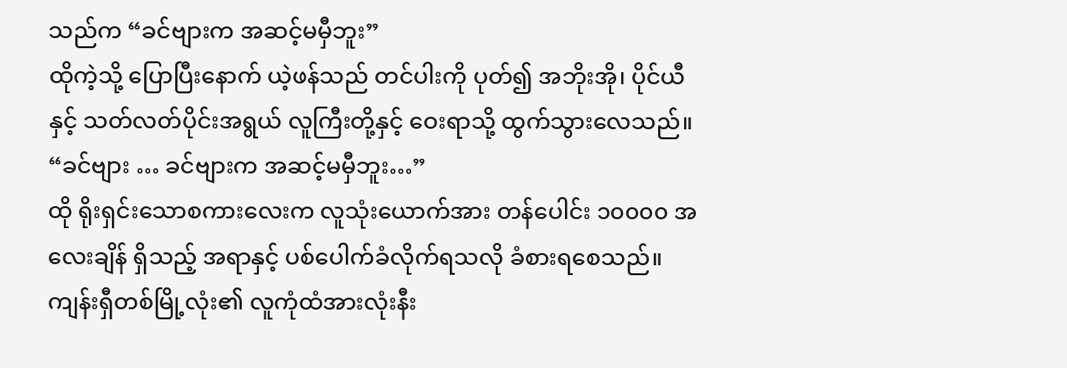သည်က “ခင်ဗျားက အဆင့်မမှီဘူး”
ထိုကဲ့သို့ ပြောပြီးနောက် ယဲ့ဖန်သည် တင်ပါးကို ပုတ်၍ အဘိုးအို၊ ပိုင်ယီနှင့် သတ်လတ်ပိုင်းအရွယ် လူကြီးတို့နှင့် ဝေးရာသို့ ထွက်သွားလေသည်။
“ခင်ဗျား … ခင်ဗျားက အဆင့်မမှီဘူး…”
ထို ရိုးရှင်းသောစကားလေးက လူသုံးယောက်အား တန်ပေါင်း ၁၀၀၀၀ အလေးချိန် ရှိသည့် အရာနှင့် ပစ်ပေါက်ခံလိုက်ရသလို ခံစားရစေသည်။
ကျန်းရှီတစ်မြို့လုံး၏ လူကုံထံအားလုံးနီး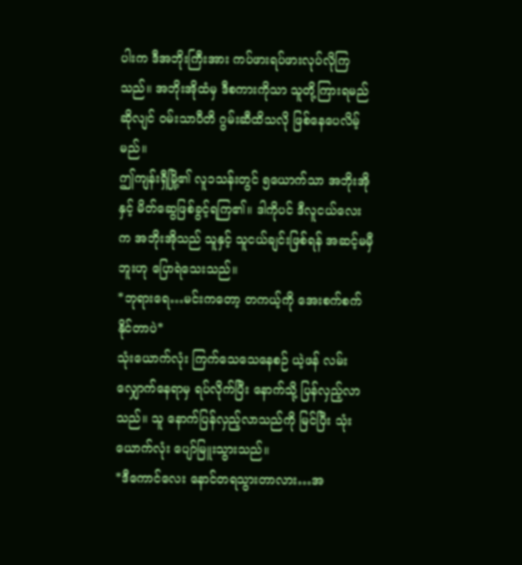ပါးက ဒီအဘိုးကြီးအား ကပ်ဖားရပ်ဖားလုပ်လိုကြသည်။ အဘိုးအိုထံမှ ဒီစကားကိုသာ သူတို့ကြားရမည်ဆိုလျင် ဝမ်းသာပီတိ ဂွမ်းဆီထိသလို ဖြစ်နေပေလိမ့်မည်။
ဤကျန်းရှီမြို့၏ လူ၁သန်းတွင် ၅ယောက်သာ အဘိုးအိုနှင့် မိတ်ဆွေဖြစ်ခွင့်ရကြ၏။ ဒါကိုပင် ဒီလူငယ်လေးက အဘိုးအိုသည် သူနှင့် သူငယ်ချင်းဖြစ်ရန် အဆင့်မမှီဘူးဟု ပြောရဲသေးသည်။
*ဘုရားရေ…မင်းကတော့ တကယ့်ကို အေးစက်စက်နိုင်တာပဲ*
သုံးယောက်လုံး ကြက်သေသေနေစဉ် ယဲ့ဖန် လမ်းလျှောက်နေရာမှ ရပ်လိုက်ပြီး နောက်သို့ ပြန်လှည့်လာသည်။ သူ နောက်ပြန်လှည့်လာသည်ကို မြင်ပြီး သုံးယောက်လုံး ပျော်မြူးသွားသည်။
*ဒီကောင်လေး နောင်တရသွားတာလား…အ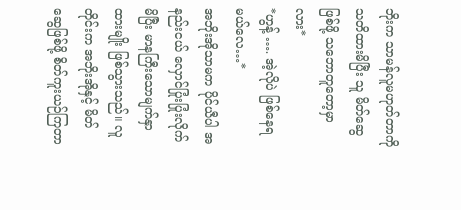ဘိုးက သာမန်လူမဟုတ်တာကို သတိထားမိပြီး သူ မိတ်ဆွေဖြစ်ဖို့ သဘောတူတော့မှာလား*
*ဟွန့် …. အဲ့လိုပဲ ဖြစ်နေရမယ်လေ…*
အဘိုးအိုသာမက ပိုင်ယီပါ အနည်းငယ် လှောင်ပြုံးပြုံးလိုက်မိပြီး မာနကြီးသောမျက်နှာထားမျိုး ဖြစ်သွားသည်။ လူတိုင်းက အဘိုးအိုနှင့် မိတ်ဆွေဖြစ်ဖို့ စိတ်ကူးယဉ်ကြတာ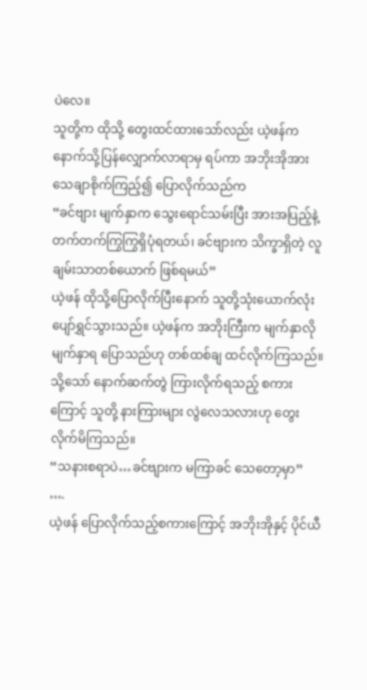ပဲလေ။
သူတို့က ထိုသို့ တွေးထင်ထားသော်လည်း ယဲ့ဖန်က နောက်သို့ပြန်လျှောက်လာရာမှ ရပ်ကာ အဘိုးအိုအား သေချာစိုက်ကြည့်၍ ပြောလိုက်သည်က
“ခင်ဗျား မျက်နှာက သွေးရောင်သမ်းပြီး အားအပြည့်နဲ့ တက်တက်ကြွကြွရှိပုံရတယ်၊ ခင်ဗျားက သိက္ခာရှိတဲ့ လူချမ်းသာတစ်ယောက် ဖြစ်ရမယ်”
ယဲ့ဖန် ထိုသို့ပြောလိုက်ပြီးနောက် သူတို့သုံးယောက်လုံး ပျော်ရွှင်သွားသည်။ ယဲ့ဖန်က အဘိုးကြီးက မျက်နှာလိုမျက်နှာရ ပြောသည်ဟု တစ်ထစ်ချ ထင်လိုက်ကြသည်။
သို့သော် နောက်ဆက်တွဲ ကြားလိုက်ရသည့် စကားကြောင့် သူတို့ နားကြားများ လွဲလေသလားဟု တွေးလိုက်မိကြသည်။
“သနားစရာပဲ…ခင်ဗျားက မကြာခင် သေတော့မှာ”
….
ယဲ့ဖန် ပြောလိုက်သည့်စကားကြောင့် အဘိုးအိုနှင့် ပိုင်ယီ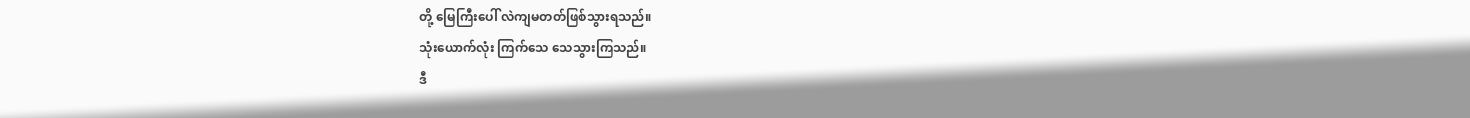တို့ မြေကြီးပေါ် လဲကျမတတ်ဖြစ်သွားရသည်။
သုံးယောက်လုံး ကြက်သေ သေသွားကြသည်။
ဒီ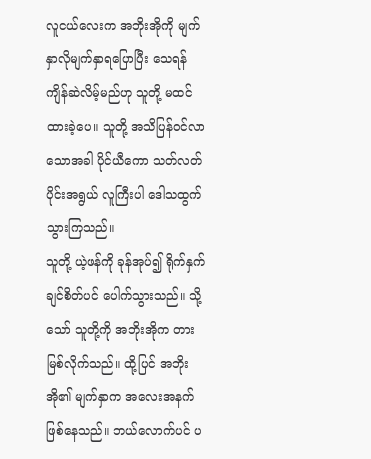လူငယ်လေးက အဘိုးအိုကို မျက်နှာလိုမျက်နှာရပြောပြီး သေရန် ကျိန်ဆဲလိမ့်မည်ဟု သူတို့ မထင်ထားခဲ့ပေ။ သူတို့ အသိပြန်ဝင်လာသောအခါ ပိုင်ယီကော သတ်လတ်ပိုင်းအရွယ် လူကြီးပါ ဒေါသထွက်သွားကြသည်။
သူတို့ ယဲ့ဖန်ကို ခုန်အုပ်၍ ရိုက်နှက်ချင်စိတ်ပင် ပေါက်သွားသည်။ သို့သော် သူတို့ကို အဘိုးအိုက တားမြစ်လိုက်သည်။ ထို့ပြင် အဘိုးအို၏ မျက်နှာက အလေးအနက်ဖြစ်နေသည်။ ဘယ်လောက်ပင် ပ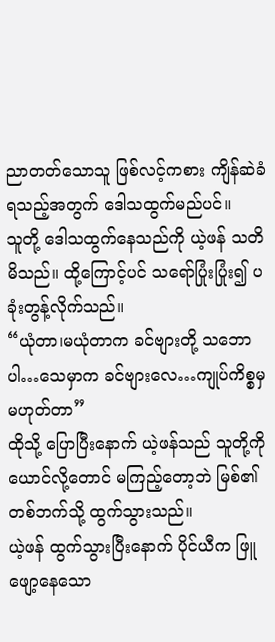ညာတတ်သောသူ ဖြစ်လင့်ကစား ကျိန်ဆဲခံရသည့်အတွက် ဒေါသထွက်မည်ပင်။
သူတို့ ဒေါသထွက်နေသည်ကို ယဲ့ဖန် သတိမိသည်။ ထို့ကြောင့်ပင် သရော်ပြုံးပြုံး၍ ပခုံးတွန့်လိုက်သည်။
“ယုံတာ၊မယုံတာက ခင်ဗျားတို့ သဘောပါ…သေမှာက ခင်ဗျားလေ…ကျုပ်ကိစ္စမှ မဟုတ်တာ”
ထိုသို့ ပြောပြီးနောက် ယဲ့ဖန်သည် သူတို့ကို ယောင်လို့တောင် မကြည့်တော့ဘဲ မြစ်၏တစ်ဘက်သို့ ထွက်သွားသည်။
ယဲ့ဖန် ထွက်သွားပြီးနောက် ပိုင်ယီက ဖြူဖျော့နေသော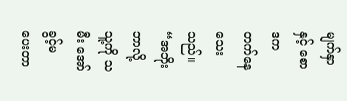မျက်နှာနှင့် စောဒကတက်နေသေးသည်။
“အဘိုး ဘာလို့ သူ့ကို သမီး အော်ခွင့်မပေးတာ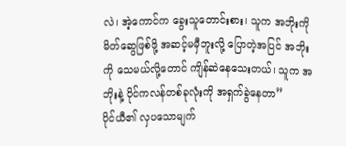လဲ၊ အဲ့ကောင်က ခွေးသူတောင်းစား၊ သူက အဘိုးကို မိတ်ဆွေဖြစ်ဖို့ အဆင့်မမှီဘူးလို့ ပြောတဲ့အပြင် အဘိုးကို သေမယ်လို့တောင် ကျိန်ဆဲနေသေးတယ်၊ သူက အဘိုးနဲ့ ပိုင်ကလန်တစ်ခုလုံးကို အရှက်ခွဲနေတာ”
ပိုင်ယီ၏ လှပသောမျက်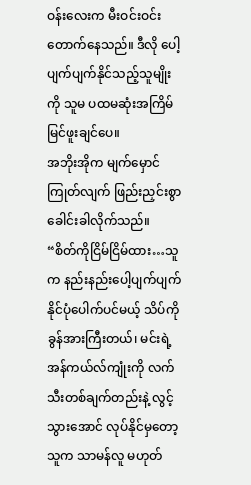ဝန်းလေးက မီးဝင်းဝင်းတောက်နေသည်။ ဒီလို ပေါ့ပျက်ပျက်နိုင်သည့်သူမျိုးကို သူမ ပထမဆုံးအကြိမ် မြင်ဖူးချင်ပေ။
အဘိုးအိုက မျက်မှောင်ကြုတ်လျက် ဖြည်းညှင်းစွာ ခေါင်းခါလိုက်သည်။
“စိတ်ကိုငြိမ်ငြိမ်ထား…သူက နည်းနည်းပေါ့ပျက်ပျက်နိုင်ပုံပေါက်ပင်မယ့် သိပ်ကို ခွန်အားကြီးတယ်၊ မင်းရဲ့ အန်ကယ်လ်ကျုံးကို လက်သီးတစ်ချက်တည်းနဲ့ လွင့်သွားအောင် လုပ်နိုင်မှတော့ သူက သာမန်လူ မဟုတ်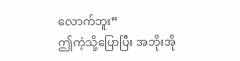လောက်ဘူး”
ဤကဲ့သို့ပြောပြီး အဘိုးအို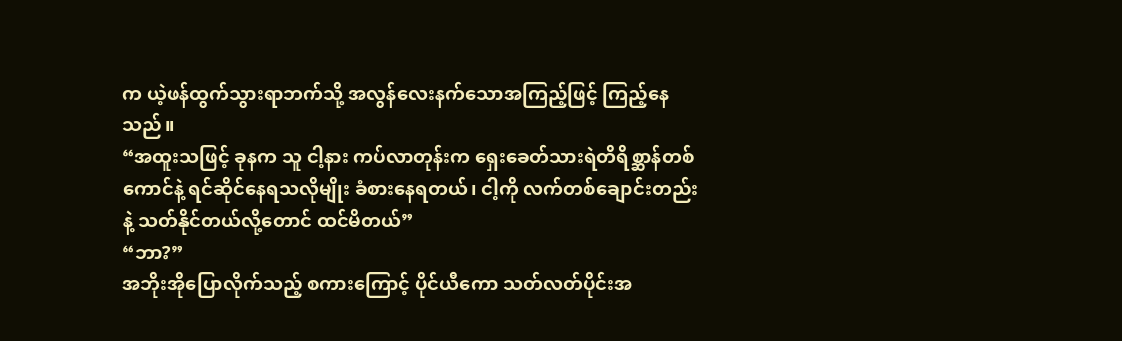က ယဲ့ဖန်ထွက်သွားရာဘက်သို့ အလွန်လေးနက်သောအကြည့်ဖြင့် ကြည့်နေသည်။
“အထူးသဖြင့် ခုနက သူ ငါ့နား ကပ်လာတုန်းက ရှေးခေတ်သားရဲတိရိစ္ဆာန်တစ်ကောင်နဲ့ ရင်ဆိုင်နေရသလိုမျိုး ခံစားနေရတယ်၊ ငါ့ကို လက်တစ်ချောင်းတည်းနဲ့ သတ်နိုင်တယ်လို့တောင် ထင်မိတယ်”
“ဘာ?”
အဘိုးအိုပြောလိုက်သည့် စကားကြောင့် ပိုင်ယီကော သတ်လတ်ပိုင်းအ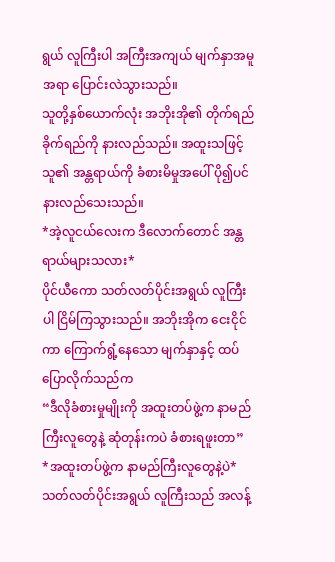ရွယ် လူကြီးပါ အကြီးအကျယ် မျက်နှာအမူအရာ ပြောင်းလဲသွားသည်။
သူတို့နှစ်ယောက်လုံး အဘိုးအို၏ တိုက်ရည်ခိုက်ရည်ကို နားလည်သည်။ အထူးသဖြင့် သူ၏ အန္တရာယ်ကို ခံစားမိမှုအပေါ် ပို၍ပင် နားလည်သေးသည်။
*အဲ့လူငယ်လေးက ဒီလောက်တောင် အန္တရာယ်များသလား*
ပိုင်ယီကော သတ်လတ်ပိုင်းအရွယ် လူကြီးပါ ငြိမ်ကြသွားသည်။ အဘိုးအိုက ငေးငိုင်ကာ ကြောက်ရွံ့နေသော မျက်နှာနှင့် ထပ်ပြောလိုက်သည်က
“ဒီလိုခံစားမှုမျိုးကို အထူးတပ်ဖွဲ့က နာမည်ကြီးလူတွေနဲ့ ဆုံတုန်းကပဲ ခံစားရဖူးတာ”
*အထူးတပ်ဖွဲ့က နာမည်ကြီးလူတွေနဲ့ပဲ*
သတ်လတ်ပိုင်းအရွယ် လူကြီးသည် အလန့်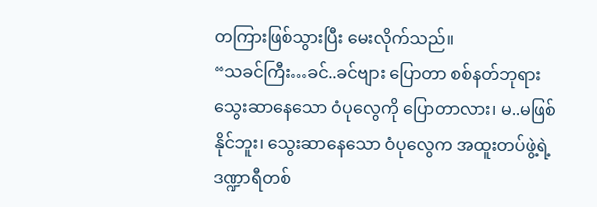တကြားဖြစ်သွားပြီး မေးလိုက်သည်။
“သခင်ကြီး…ခင်..ခင်ဗျား ပြောတာ စစ်နတ်ဘုရား သွေးဆာနေသော ဝံပုလွေကို ပြောတာလား၊ မ..မဖြစ်နိုင်ဘူး၊ သွေးဆာနေသော ဝံပုလွေက အထူးတပ်ဖွဲ့ရဲ့ ဒဏ္ဍာရီတစ်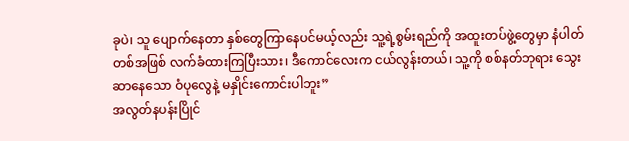ခုပဲ၊ သူ ပျောက်နေတာ နှစ်တွေကြာနေပင်မယ့်လည်း သူ့ရဲ့စွမ်းရည်ကို အထူးတပ်ဖွဲ့တွေမှာ နံပါတ်တစ်အဖြစ် လက်ခံထားကြပြီးသား၊ ဒီကောင်လေးက ငယ်လွန်းတယ်၊ သူ့ကို စစ်နတ်ဘုရား သွေးဆာနေသော ဝံပုလွေနဲ့ မနှိုင်းကောင်းပါဘူး”
အလွတ်နပန်းပြိုင်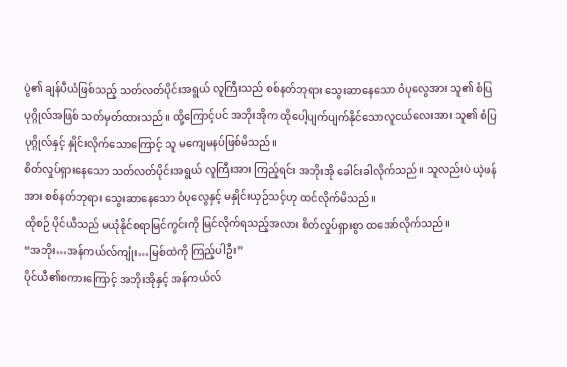ပွဲ၏ ချန်ပီယံဖြစ်သည့် သတ်လတ်ပိုင်းအရွယ် လူကြီးသည် စစ်နတ်ဘုရား သွေးဆာနေသော ဝံပုလွေအား သူ၏ စံပြပုဂ္ဂိုလ်အဖြစ် သတ်မှတ်ထားသည်။ ထို့ကြောင့်ပင် အဘိုးအိုက ထိုပေါ့ပျက်ပျက်နိုင်သောလူငယ်လေးအား သူ၏ စံပြပုဂ္ဂိုလ်နှင့် နှိုင်းလိုက်သောကြောင့် သူ မကျေမနပ်ဖြစ်မိသည်။
စိတ်လှုပ်ရှားနေသော သတ်လတ်ပိုင်းအရွယ် လူကြီးအား ကြည့်ရင်း အဘိုးအို ခေါင်းခါလိုက်သည်။ သူလည်းပဲ ယဲ့ဖန်အား စစ်နတ်ဘုရား သွေးဆာနေသော ဝံပုလွေနှင့် မနှိုင်းယှဉ်သင့်ဟု ထင်လိုက်မိသည်။
ထိုစဉ် ပိုင်ယီသည် မယုံနိုင်စရာမြင်ကွင်းကို မြင်လိုက်ရသည့်အလား စိတ်လှုပ်ရှားစွာ ထအော်လိုက်သည်။
“အဘိုး…အန်ကယ်လ်ကျုံး…မြစ်ထဲကို ကြည့်ပါဦး”
ပိုင်ယီ၏စကားကြောင့် အဘိုးအိုနှင့် အန်ကယ်လ်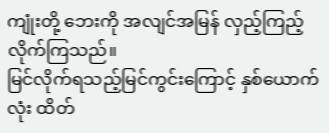ကျုံးတို့ ဘေးကို အလျင်အမြန် လှည့်ကြည့်လိုက်ကြသည်။
မြင်လိုက်ရသည့်မြင်ကွင်းကြောင့် နှစ်ယောက်လုံး ထိတ်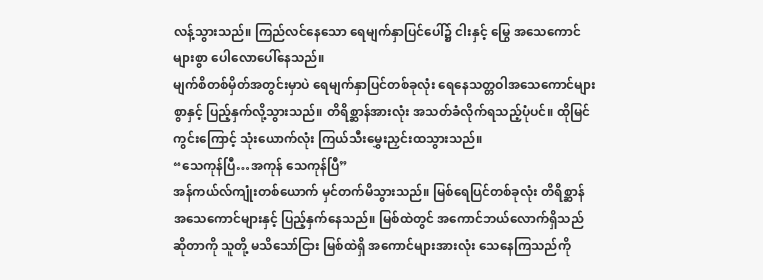လန့်သွားသည်။ ကြည်လင်နေသော ရေမျက်နှာပြင်ပေါ်၌ ငါးနှင့် မြွေ အသေကောင် များစွာ ပေါလောပေါ်နေသည်။
မျက်စိတစ်မှိတ်အတွင်းမှာပဲ ရေမျက်နှာပြင်တစ်ခုလုံး ရေနေသတ္တဝါအသေကောင်များစွာနှင့် ပြည့်နှက်လို့သွားသည်။ တိရိစ္ဆာန်အားလုံး အသတ်ခံလိုက်ရသည့်ပုံပင်။ ထိုမြင်ကွင်းကြောင့် သုံးယောက်လုံး ကြယ်သီးမွှေးညှင်းထသွားသည်။
“သေကုန်ပြီ…အကုန် သေကုန်ပြီ”
အန်ကယ်လ်ကျုံးတစ်ယောက် မှင်တက်မိသွားသည်။ မြစ်ရေပြင်တစ်ခုလုံး တိရိစ္ဆာန်အသေကောင်များနှင့် ပြည့်နှက်နေသည်။ မြစ်ထဲတွင် အကောင်ဘယ်လောက်ရှိသည်ဆိုတာကို သူတို့ မသိသော်ငြား မြစ်ထဲရှိ အကောင်များအားလုံး သေနေကြသည်ကို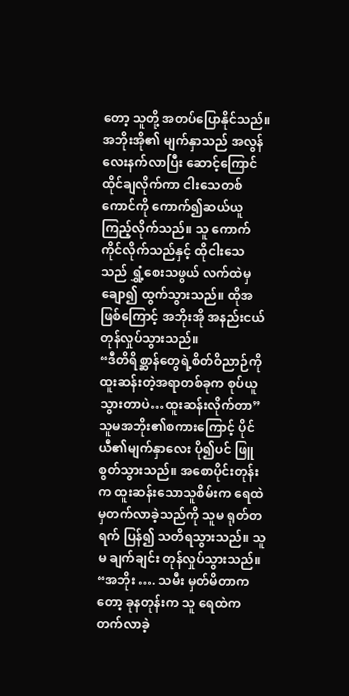တော့ သူတို့ အတပ်ပြောနိုင်သည်။
အဘိုးအို၏ မျက်နှာသည် အလွန်လေးနက်လာပြီး ဆောင့်ကြောင်ထိုင်ချလိုက်ကာ ငါးသေတစ်ကောင်ကို ကောက်၍ဆယ်ယူကြည့်လိုက်သည်။ သူ ကောက်ကိုင်လိုက်သည်နှင့် ထိုငါးသေသည် ရွှံ့စေးသဖွယ် လက်ထဲမှ ချော၍ ထွက်သွားသည်။ ထိုအဖြစ်ကြောင့် အဘိုးအို အနည်းငယ် တုန်လှုပ်သွားသည်။
“ဒီတိရိစ္ဆာန်တွေရဲ့စိတ်ဝိညာဉ်ကို ထူးဆန်းတဲ့အရာတစ်ခုက စုပ်ယူသွားတာပဲ…ထူးဆန်းလိုက်တာ”
သူမအဘိုး၏စကားကြောင့် ပိုင်ယီ၏မျက်နှာလေး ပို၍ပင် ဖြူစွတ်သွားသည်။ အစောပိုင်းတုန်းက ထူးဆန်းသောသူစိမ်းက ရေထဲမှတက်လာခဲ့သည်ကို သူမ ရုတ်တရက် ပြန်၍ သတိရသွားသည်။ သူမ ချက်ချင်း တုန်လှုပ်သွားသည်။
“အဘိုး …. သမီး မှတ်မိတာကတော့ ခုနတုန်းက သူ ရေထဲက တက်လာခဲ့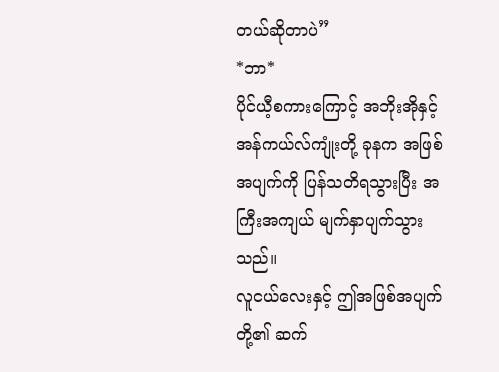တယ်ဆိုတာပဲ”
*ဘာ*
ပိုင်ယီ့စကားကြောင့် အဘိုးအိုနှင့် အန်ကယ်လ်ကျုံးတို့ ခုနက အဖြစ်အပျက်ကို ပြန်သတိရသွားပြီး အကြီးအကျယ် မျက်နှာပျက်သွားသည်။
လူငယ်လေးနှင့် ဤအဖြစ်အပျက်တို့၏ ဆက်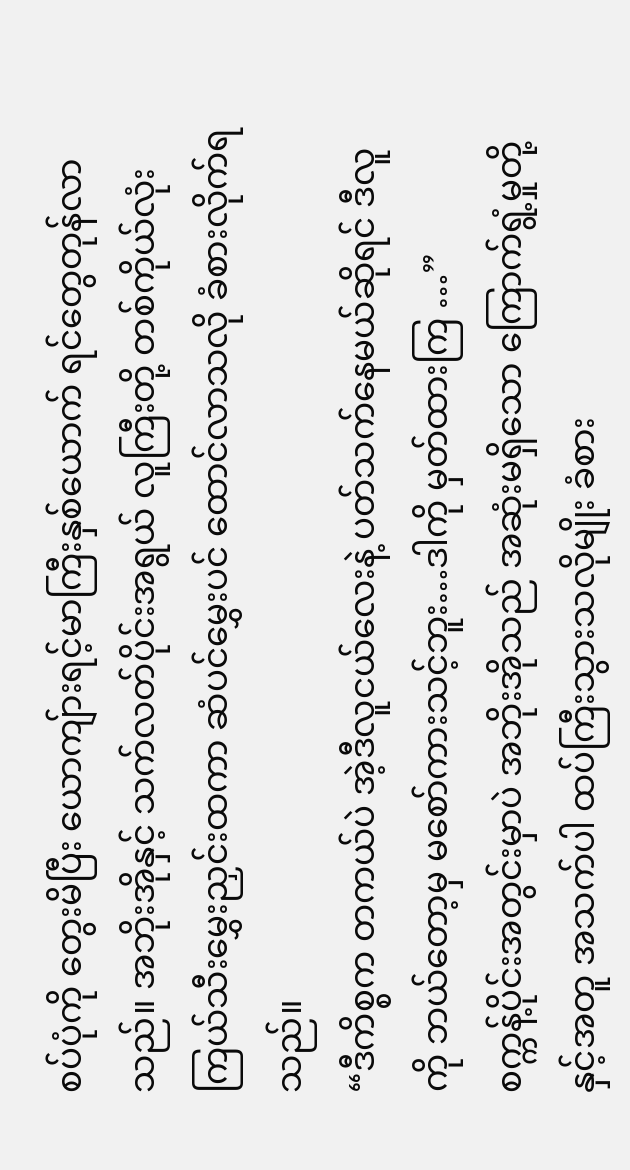စပ်ပုံကို တွေးမိပြီး ယောကျ်ားရင့်မာကြီးနှစ်ယောက် ရင်တွေတုန်လာသည်။ အဘိုးအိုနှင့် သက်လတ်ပိုင်းအရွယ် လူကြီးတို့ တစ်ကိုယ်လုံး ကြယ်သီးမွှေးညှင်းထကာ ဆံပင်မွှေးပင် ထောင်လာသလို ခံစားလိုက်ရသည်။
“ဒီကိစ္စက တကယ်ပဲ အဲ့ဒီလူငယ်လေးနဲ့ ပတ်သက်နေမယ်ဆိုရင် ဒီလူကို ဘယ်တော့မှ မစော်ကားသင့်ဘူး…ဒါကို မှတ်ထားကြ …”
စက္ကန့်ပိုင်းအတွင်းမှာပဲ အဘိုးအိုသည် အဆုံးမရှိသော ကြောက်ရွံ့မှုတို့နှင့်အတူ အသက်ပါ ထပ်ကြီးသွားသလိုမျိုး ခံစား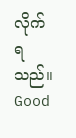လိုက်ရသည်။
Good